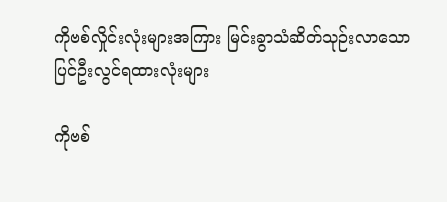ကိုဗစ်လှိုင်းလုံးများအကြား မြင်းခွာသံဆိတ်သုဉ်းလာသော ပြင်ဦးလွင်ရထားလုံးများ

ကိုဗစ်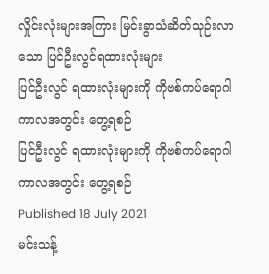လှိုင်းလုံးများအကြား မြင်းခွာသံဆိတ်သုဉ်းလာသော ပြင်ဦးလွင်ရထားလုံးများ
ပြင်ဦးလွင် ရထားလုံးများကို ကိုဗစ်ကပ်ရောဂါကာလအတွင်း တွေ့ရစဉ်
ပြင်ဦးလွင် ရထားလုံးများကို ကိုဗစ်ကပ်ရောဂါကာလအတွင်း တွေ့ရစဉ်
Published 18 July 2021
မင်းသန့်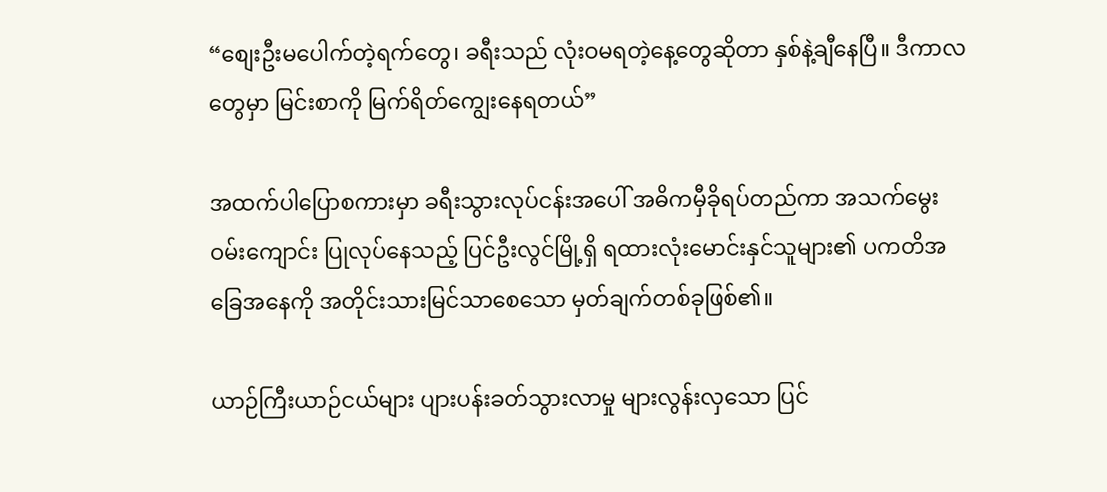“စျေးဦးမပေါက်တဲ့ရက်တွေ၊ ခရီးသည် လုံးဝမရတဲ့နေ့တွေဆိုတာ နှစ်နဲ့ချီနေပြီ။ ဒီကာလတွေမှာ မြင်းစာကို မြက်ရိတ်ကျွေးနေရတယ်”

အထက်ပါပြောစကားမှာ ခရီးသွားလုပ်ငန်းအပေါ် အဓိကမှီခိုရပ်တည်ကာ အသက်မွေးဝမ်းကျောင်း ပြုလုပ်နေသည့် ပြင်ဦးလွင်မြို့ရှိ ရထားလုံးမောင်းနှင်သူများ၏ ပကတိအခြေအနေကို အတိုင်းသားမြင်သာစေသော မှတ်ချက်တစ်ခုဖြစ်၏။

ယာဉ်ကြီးယာဉ်ငယ်များ ပျားပန်းခတ်သွားလာမှု များလွန်းလှသော ပြင်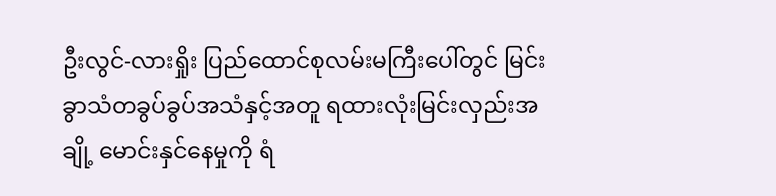ဦးလွင်-လားရှိုး ပြည်ထောင်စုလမ်းမကြီးပေါ်တွင် မြင်းခွာသံတခွပ်ခွပ်အသံနှင့်အတူ ရထားလုံးမြင်းလှည်းအချို့ မောင်းနှင်နေမှုကို ရံ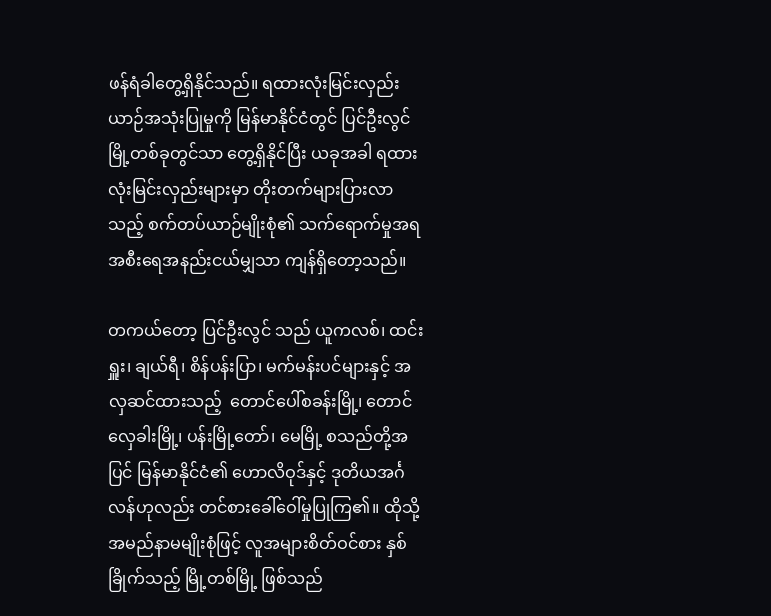ဖန်ရံခါတွေ့ရှိနိုင်သည်။ ရထားလုံးမြင်းလှည်းယာဉ်အသုံးပြုမှုကို မြန်မာနိုင်ငံတွင် ပြင်ဦးလွင်မြို့တစ်ခုတွင်သာ တွေ့ရှိနိုင်ပြီး ယခုအခါ ရထားလုံးမြင်းလှည်းများမှာ တိုးတက်များပြားလာသည့် စက်တပ်ယာဉ်မျိုးစုံ၏ သက်ရောက်မှုအရ အစီးရေအနည်းငယ်မျှသာ ကျန်ရှိတော့သည်။

တကယ်တော့ ပြင်ဦးလွင် သည် ယူကလစ်၊ ထင်းရှူး၊ ချယ်ရီ၊ စိန်ပန်းပြာ၊ မက်မန်းပင်များနှင့် အလှဆင်ထားသည့်  တောင်ပေါ်စခန်းမြို့၊ တောင်လှေခါးမြို့၊ ပန်းမြို့တော်၊ မေမြို့ စသည်တို့အပြင် မြန်မာနိုင်ငံ၏ ဟောလိဝုဒ်နှင့် ဒုတိယအင်္ဂလန်ဟုလည်း တင်စားခေါ်ဝေါ်မှုပြုကြ၏။ ထိုသို့ အမည်နာမမျိုးစုံဖြင့် လူအများစိတ်ဝင်စား နှစ်ခြိုက်သည့် မြို့တစ်မြို့ ဖြစ်သည်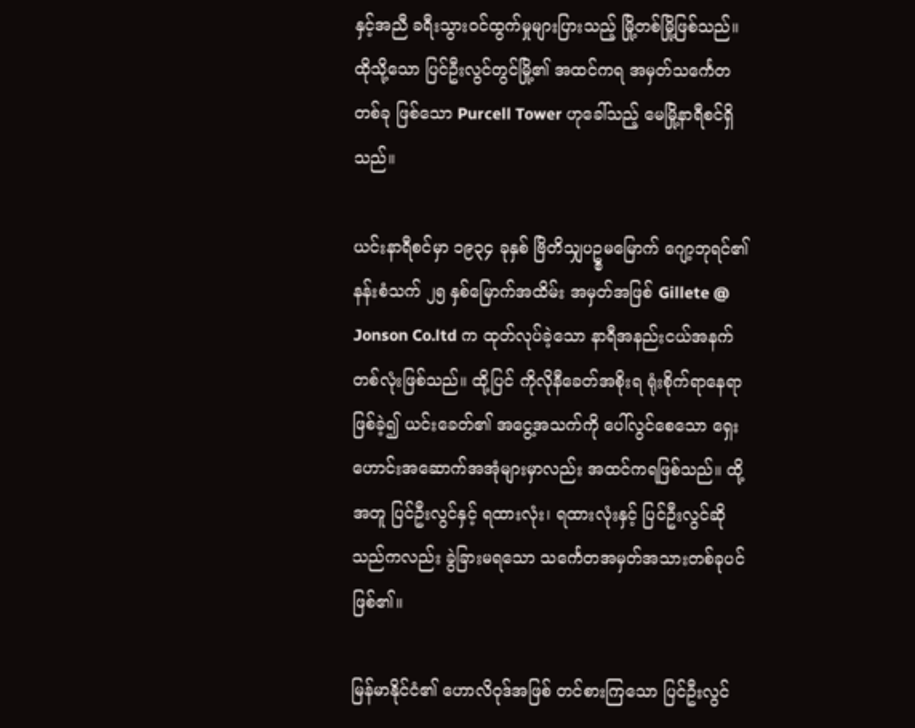နှင့်အညီ ခရီးသွားဝင်ထွက်မှုများပြားသည့် မြို့တစ်မြို့ဖြစ်သည်။  ထိုသို့သော ပြင်ဦးလွင်တွင်မြို့၏ အထင်ကရ အမှတ်သင်္ကေတတစ်ခု ဖြစ်သော Purcell Tower ဟုခေါ်သည့် မေမြို့နာရီစင်ရှိသည်။

ယင်းနာရီစင်မှာ ၁၉၃၄ ခုနှစ် ဗြိတိသျှပဥ္စမမြောက် ဂျော့ဘုရင်၏ နန်းစံသက် ၂၅ နှစ်မြောက်အထိမ်း အမှတ်အဖြစ် Gillete @ Jonson Co.ltd က ထုတ်လုပ်ခဲ့သော နာရီအနည်းငယ်အနက် တစ်လုံးဖြစ်သည်။ ထို့ပြင် ကိုလိုနီခေတ်အစိုးရ ရုံးစိုက်ရာနေရာဖြစ်ခဲ့၍ ယင်းခေတ်၏ အငွေ့အသက်ကို ပေါ်လွင်စေသော ရှေးဟောင်းအဆောက်အအုံများမှာလည်း အထင်ကရဖြစ်သည်။ ထို့အတူ ပြင်ဦးလွင်နှင့် ရထားလုံး၊ ရထားလုံးနှင့် ပြင်ဦးလွင်ဆိုသည်ကလည်း ခွဲခြားမရသော သင်္ကေတအမှတ်အသားတစ်ခုပင် ဖြစ်၏။

မြန်မာနိုင်ငံ၏ ဟောလိဝုဒ်အဖြစ် တင်စားကြသော ပြင်ဦးလွင်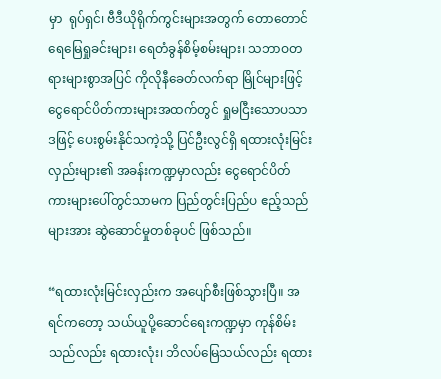မှာ  ရုပ်ရှင်၊ ဗီဒီယိုရိုက်ကွင်းများအတွက် တောတောင်ရေမြေရှုခင်းများ၊ ရေတံခွန်စိမ့်စမ်းများ၊ သဘာဝတရားများစွာအပြင် ကိုလိုနီခေတ်လက်ရာ မြိုင်များဖြင့် ငွေရောင်ပိတ်ကားများအထက်တွင် ရှုမငြီးသောပသာဒဖြင့် ပေးစွမ်းနိုင်သကဲ့သို့ ပြင်ဦးလွင်ရှိ ရထားလုံးမြင်းလှည်းများ၏ အခန်းကဏ္ဍမှာလည်း ငွေရောင်ပိတ်ကားများပေါ်တွင်သာမက ပြည်တွင်းပြည်ပ ဧည့်သည်များအား ဆွဲဆောင်မှုတစ်ခုပင် ဖြစ်သည်။

“ရထားလုံးမြင်းလှည်းက အပျော်စီးဖြစ်သွားပြီ။ အရင်ကတော့ သယ်ယူပို့ဆောင်ရေးကဏ္ဍမှာ ကုန်စိမ်းသည်လည်း ရထားလုံး၊ ဘိလပ်မြေသယ်လည်း ရထား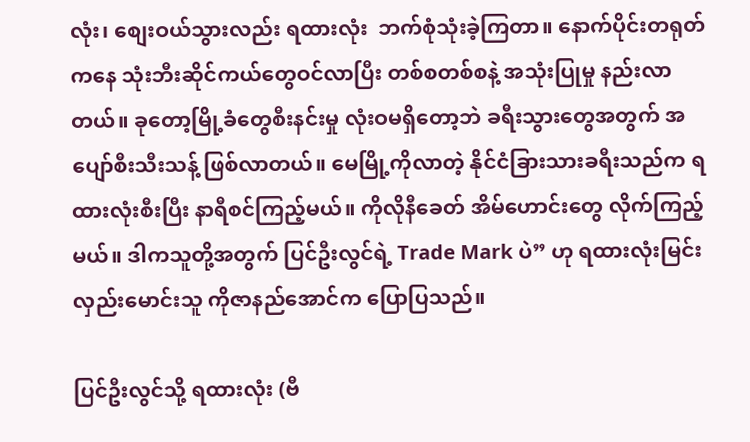လုံး၊ စျေးဝယ်သွားလည်း ရထားလုံး  ဘက်စုံသုံးခဲ့ကြတာ။ နောက်ပိုင်းတရုတ်ကနေ သုံးဘီးဆိုင်ကယ်တွေဝင်လာပြီး တစ်စတစ်စနဲ့ အသုံးပြုမှု နည်းလာတယ်။ ခုတော့မြို့ခံတွေစီးနင်းမှု လုံးဝမရှိတော့ဘဲ ခရီးသွားတွေအတွက် အပျော်စီးသီးသန့် ဖြစ်လာတယ်။ မေမြို့ကိုလာတဲ့ နိုင်ငံခြားသားခရီးသည်က ရထားလုံးစီးပြီး နာရီစင်ကြည့်မယ်။ ကိုလိုနီခေတ် အိမ်ဟောင်းတွေ လိုက်ကြည့်မယ်။ ဒါကသူတို့အတွက် ပြင်ဦးလွင်ရဲ့ Trade Mark ပဲ” ဟု ရထားလုံးမြင်းလှည်းမောင်းသူ ကိုဇာနည်အောင်က ပြောပြသည်။

ပြင်ဦးလွင်သို့ ရထားလုံး (ဗီ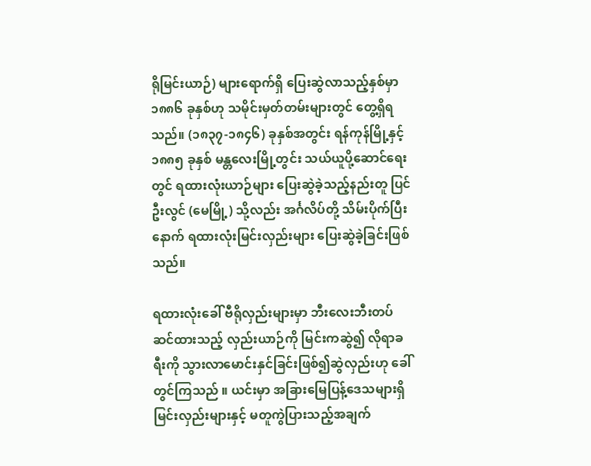ရိုမြင်းယာဉ်) များရောက်ရှိ ပြေးဆွဲလာသည့်နှစ်မှာ ၁၈၈၆ ခုနှစ်ဟု သမိုင်းမှတ်တမ်းများတွင် တွေ့ရှိရသည်။ (၁၈၃၇-၁၈၄၆) ခုနှစ်အတွင်း ရန်ကုန်မြို့နှင့် ၁၈၈၅ ခုနှစ် မန္တလေးမြို့တွင်း သယ်ယူပို့ဆောင်ရေးတွင် ရထားလုံးယာဉ်များ ပြေးဆွဲခဲ့သည့်နည်းတူ ပြင်ဦးလွင် (မေမြို့) သို့လည်း အင်္ဂလိပ်တို့ သိမ်းပိုက်ပြီးနောက် ရထားလုံးမြင်းလှည်းများ ပြေးဆွဲခဲ့ခြင်းဖြစ်သည်။

ရထားလုံးခေါ် ဗီရိုလှည်းများမှာ ဘီးလေးဘီးတပ်ဆင်ထားသည့် လှည်းယာဉ်ကို မြင်းကဆွဲ၍ လိုရာခရီးကို သွားလာမောင်းနှင်ခြင်းဖြစ်၍ဆွဲလှည်းဟု ခေါ်တွင်ကြသည် ။ ယင်းမှာ အခြားမြေပြန့်ဒေသများရှိ မြင်းလှည်းများနှင့် မတူကွဲပြားသည့်အချက်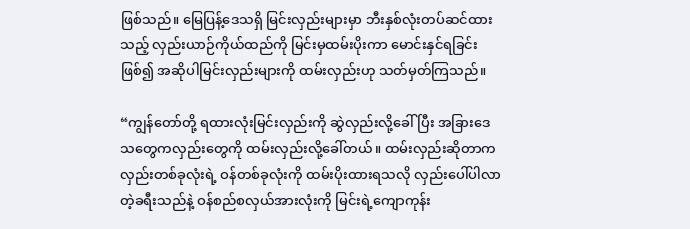ဖြစ်သည်။ မြေပြန့်ဒေသရှိ မြင်းလှည်းများမှာ ဘီးနှစ်လုံးတပ်ဆင်ထားသည့် လှည်းယာဉ်ကိုယ်ထည်ကို မြင်းမှထမ်းပိုးကာ မောင်းနှင်ရခြင်းဖြစ်၍ အဆိုပါမြင်းလှည်းများကို ထမ်းလှည်းဟု သတ်မှတ်ကြသည်။

“ကျွန်တော်တို့ ရထားလုံးမြင်းလှည်းကို ဆွဲလှည်းလို့ခေါ်ပြီး အခြားဒေသတွေကလှည်းတွေကို ထမ်းလှည်းလို့ခေါ်တယ်။ ထမ်းလှည်းဆိုတာက လှည်းတစ်ခုလုံးရဲ့ ဝန်တစ်ခုလုံးကို ထမ်းပိုးထားရသလို လှည်းပေါ်ပါလာတဲ့ခရီးသည်နဲ့ ဝန်စည်စလှယ်အားလုံးကို မြင်းရဲ့ကျောကုန်း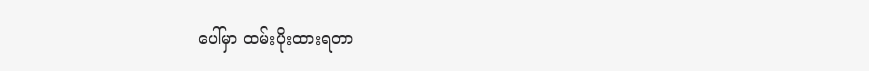ပေါ်မှာ ထမ်းပိုးထားရတာ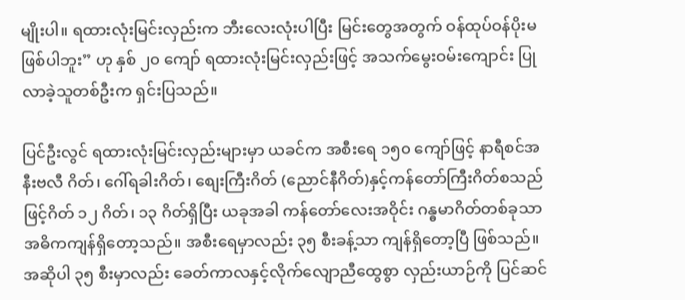မျိုးပါ။ ရထားလုံးမြင်းလှည်းက ဘီးလေးလုံးပါပြီး မြင်းတွေအတွက် ဝန်ထုပ်ဝန်ပိုးမဖြစ်ပါဘူး” ဟု နှစ် ၂၀ ကျော် ရထားလုံးမြင်းလှည်းဖြင့် အသက်မွေးဝမ်းကျောင်း ပြုလာခဲ့သူတစ်ဦးက ရှင်းပြသည်။

ပြင်ဦးလွင် ရထားလုံးမြင်းလှည်းများမှာ ယခင်က အစီးရေ ၁၅၀ ကျော်ဖြင့် နာရီစင်အနီးဗလီ ဂိတ်၊ ဂေါ်ရခါးဂိတ်၊ စျေးကြီးဂိတ် (ညောင်နီဂိတ်)နှင့်ကန်တော်ကြီးဂိတ်စသည်ဖြင့်ဂိတ် ၁၂ ဂိတ်၊ ၁၃ ဂိတ်ရှိပြီး ယခုအခါ ကန်တော်လေးအဝိုင်း ဂန္ဓမာဂိတ်တစ်ခုသာ အဓိကကျန်ရှိတော့သည်။ အစီးရေမှာလည်း ၃၅ စီးခန့်သာ ကျန်ရှိတော့ပြီ ဖြစ်သည်။ အဆိုပါ ၃၅ စီးမှာလည်း ခေတ်ကာလနှင့်လိုက်လျောညီထွေစွာ လှည်းယာဉ်ကို ပြင်ဆင်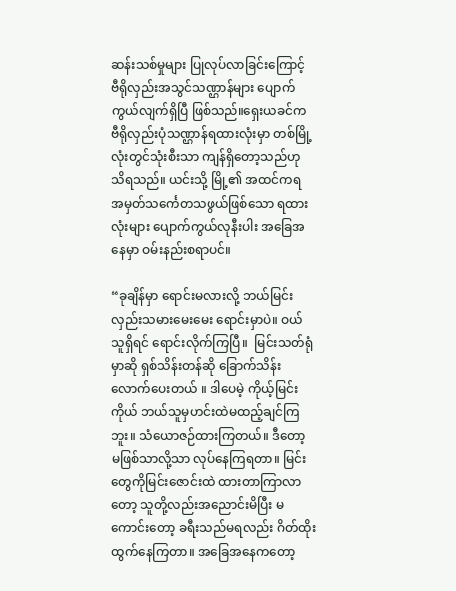ဆန်းသစ်မှုများ ပြုလုပ်လာခြင်းကြောင့်  ဗီရိုလှည်းအသွင်သဏ္ဌာန်များ ပျောက်ကွယ်လျက်ရှိပြီ ဖြစ်သည်။ရှေးယခင်က  ဗီရိုလှည်းပုံသဏ္ဌာန်ရထားလုံးမှာ တစ်မြို့လုံးတွင်သုံးစီးသာ ကျန်ရှိတော့သည်ဟု သိရသည်။ ယင်းသို့ မြို့၏ အထင်ကရ အမှတ်သင်္ကေတသဖွယ်ဖြစ်သော ရထားလုံးများ ပျောက်ကွယ်လုနီးပါး အခြေအနေမှာ ဝမ်းနည်းစရာပင်။

“ခုချိန်မှာ ရောင်းမလားလို့ ဘယ်မြင်းလှည်းသမားမေးမေး ရောင်းမှာပဲ။ ဝယ်သူရှိရင် ရောင်းလိုက်ကြပြီ။  မြင်းသတ်ရုံမှာဆို ရှစ်သိန်းတန်ဆို ခြောက်သိန်းလောက်ပေးတယ် ။ ဒါပေမဲ့ ကိုယ့်မြင်းကိုယ် ဘယ်သူမှဟင်းထဲမထည့်ချင်ကြဘူး။ သံယောဇဉ်ထားကြတယ်။ ဒီတော့ မဖြစ်သာလို့သာ လုပ်နေကြရတာ။ မြင်းတွေကိုမြင်းဇောင်းထဲ ထားတာကြာလာတော့ သူတို့လည်းအညောင်းမိပြီး မကောင်းတော့ ခရီးသည်မရလည်း ဂိတ်ထိုးထွက်နေကြတာ။ အခြေအနေကတော့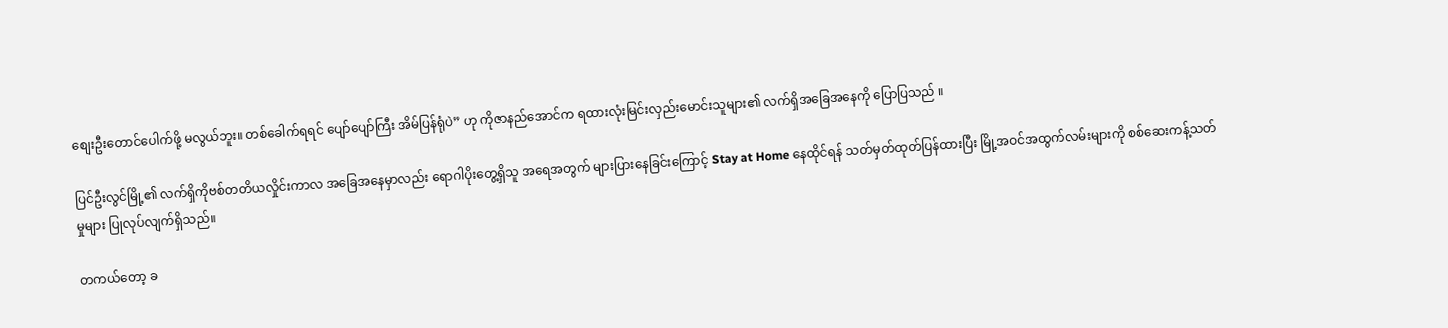စျေးဦးတောင်ပေါက်ဖို့ မလွယ်ဘူး။ တစ်ခေါက်ရရင် ပျော်ပျော်ကြီး အိမ်ပြန်ရုံပဲ” ဟု ကိုဇာနည်အောင်က ရထားလုံးမြင်းလှည်းမောင်းသူများ၏ လက်ရှိအခြေအနေကို ပြောပြသည် ။

ပြင်ဦးလွင်မြို့၏ လက်ရှိကိုဗစ်တတိယလှိုင်းကာလ အခြေအနေမှာလည်း ရောဂါပိုးတွေ့ရှိသူ အရေအတွက် များပြားနေခြင်းကြောင့် Stay at Home နေထိုင်ရန် သတ်မှတ်ထုတ်ပြန်ထားပြီး မြို့အဝင်အထွက်လမ်းများကို စစ်ဆေးကန့်သတ်မှုများ ပြုလုပ်လျက်ရှိသည်။

တကယ်တော့ ခ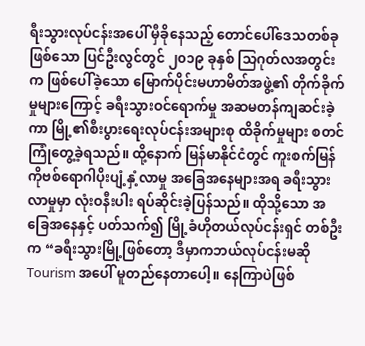ရီးသွားလုပ်ငန်းအပေါ် မှီခိုနေသည့် တောင်ပေါ်ဒေသတစ်ခုဖြစ်သော ပြင်ဦးလွင်တွင် ၂၀၁၉ ခုနှစ် သြဂုတ်လအတွင်းက ဖြစ်ပေါ်ခဲ့သော မြောက်ပိုင်းမဟာမိတ်အဖွဲ့၏ တိုက်ခိုက်မှုများကြောင့် ခရီးသွားဝင်ရောက်မှု အဆမတန်ကျဆင်းခဲ့ကာ မြို့၏စီးပွားရေးလုပ်ငန်းအများစု ထိခိုက်မှုများ စတင်ကြုံတွေ့ခဲ့ရသည်။ ထို့နောက် မြန်မာနိုင်ငံတွင် ကူးစက်မြန် ကိုဗစ်ရောဂါပိုးပျံ့နှံ့လာမှု အခြေအနေများအရ ခရီးသွားလာမှုမှာ လုံးဝနီးပါး ရပ်ဆိုင်းခဲ့ပြန်သည်။ ထိုသို့သော အခြေအနေနှင့် ပတ်သက်၍ မြို့ခံဟိုတယ်လုပ်ငန်းရှင် တစ်ဦးက “ခရီးသွားမြို့ဖြစ်တော့ ဒီမှာကဘယ်လုပ်ငန်းမဆို Tourism အပေါ် မူတည်နေတာပေါ့။ နေကြာပဲဖြစ်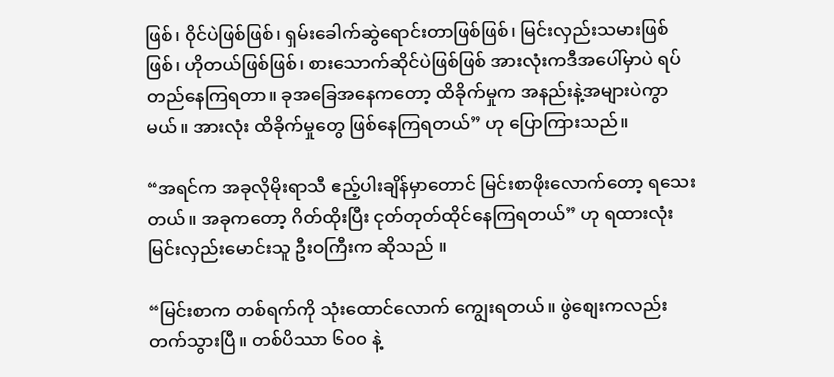ဖြစ်၊ ၀ိုင်ပဲဖြစ်ဖြစ်၊ ရှမ်းခေါက်ဆွဲရောင်းတာဖြစ်ဖြစ်၊ မြင်းလှည်းသမားဖြစ်ဖြစ်၊ ဟိုတယ်ဖြစ်ဖြစ်၊ စားသောက်ဆိုင်ပဲဖြစ်ဖြစ် အားလုံးကဒီအပေါ်မှာပဲ ရပ်တည်နေကြရတာ။ ခုအခြေအနေကတော့ ထိခိုက်မှုက အနည်းနဲ့အများပဲကွာမယ်။ အားလုံး ထိခိုက်မှုတွေ ဖြစ်နေကြရတယ်” ဟု ပြောကြားသည်။

“အရင်က အခုလိုမိုးရာသီ ဧည့်ပါးချိန်မှာတောင် မြင်းစာဖိုးလောက်တော့ ရသေးတယ်။ အခုကတော့ ဂိတ်ထိုးပြီး ငုတ်တုတ်ထိုင်နေကြရတယ်” ဟု ရထားလုံးမြင်းလှည်းမောင်းသူ ဦးဝကြီးက ဆိုသည် ။

“မြင်းစာက တစ်ရက်ကို သုံးထောင်လောက် ကျွေးရတယ်။ ဖွဲစျေးကလည်း တက်သွားပြီ။ တစ်ပိဿာ ၆၀၀ နဲ့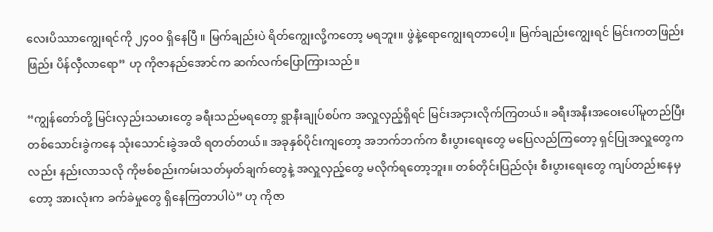လေးပိဿာကျွေးရင်ကို ၂၄၀၀ ရှိနေပြီ ။ မြက်ချည်းပဲ ရိတ်ကျွေးလို့ကတော့ မရဘူး။ ဖွဲနဲ့ရောကျွေးရတာပေါ့။ မြက်ချည်းကျွေးရင် မြင်းကတဖြည်းဖြည်း ပိန်လှီလာရော” ဟု ကိုဇာနည်အောင်က ဆက်လက်ပြောကြားသည်။

“ကျွန်တော်တို့ မြင်းလှည်းသမားတွေ ခရီးသည်မရတော့ ရွာနီးချုပ်စပ်က အလှူလှည့်ရှိရင် မြင်းအငှားလိုက်ကြတယ်။ ခရီးအနီးအဝေးပေါ်မူတည်ပြီး တစ်သောင်းခွဲကနေ သုံးသောင်းခွဲအထိ ရတတ်တယ်။ အခုနှစ်ပိုင်းကျတော့ အဘက်ဘက်က စီးပွားရေးတွေ မပြေလည်ကြတော့ ရှင်ပြုအလှူတွေကလည်း နည်းလာသလို ကိုဗစ်စည်းကမ်းသတ်မှတ်ချက်တွေနဲ့ အလှူလှည့်တွေ မလိုက်ရတော့ဘူး။ တစ်တိုင်းပြည်လုံး စီးပွားရေးတွေ ကျပ်တည်းနေမှတော့ အားလုံးက ခက်ခဲမှုတွေ ရှိနေကြတာပါပဲ” ဟု ကိုဇာ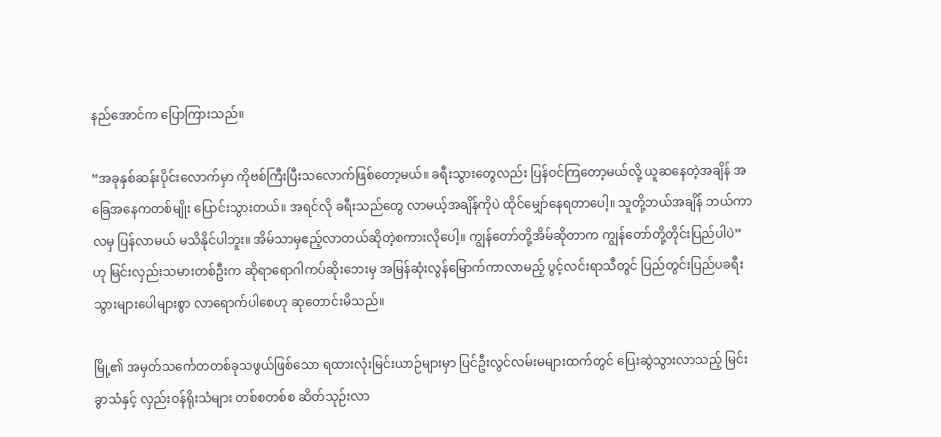နည်အောင်က ပြောကြားသည်။

“အခုနှစ်ဆန်းပိုင်းလောက်မှာ ကိုဗစ်ကြီးပြီးသလောက်ဖြစ်တော့မယ်။ ခရီးသွားတွေလည်း ပြန်ဝင်ကြတော့မယ်လို့ ယူဆနေတဲ့အချိန် အခြေအနေကတစ်မျိုး ပြောင်းသွားတယ်။ အရင်လို ခရီးသည်တွေ လာမယ့်အချိန်ကိုပဲ ထိုင်မျှော်နေရတာပေါ့။ သူတို့ဘယ်အချိန် ဘယ်ကာလမှ ပြန်လာမယ် မသိနိုင်ပါဘူး။ အိမ်သာမှဧည့်လာတယ်ဆိုတဲ့စကားလိုပေါ့။ ကျွန်တော်တို့အိမ်ဆိုတာက ကျွန်တော်တို့တိုင်းပြည်ပါပဲ” ဟု မြင်းလှည်းသမားတစ်ဦးက ဆိုရာရောဂါကပ်ဆိုးဘေးမှ အမြန်ဆုံးလွန်မြောက်ကာလာမည့် ပွင့်လင်းရာသီတွင် ပြည်တွင်းပြည်ပခရီးသွားများပေါများစွာ လာရောက်ပါစေဟု ဆုတောင်းမိသည်။

မြို့၏ အမှတ်သင်္ကေတတစ်ခုသဖွယ်ဖြစ်သော ရထားလုံးမြင်းယာဉ်များမှာ ပြင်ဦးလွင်လမ်းမများထက်တွင် ပြေးဆွဲသွားလာသည့် မြင်းခွာသံနှင့် လှည်းဝန်ရိုးသံများ တစ်စတစ်စ ဆိတ်သုဉ်းလာ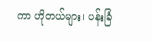ကာ ဟိုတယ်များ၊ ပန်းခြံ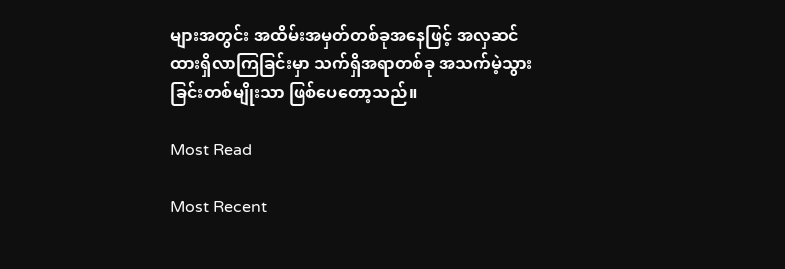များအတွင်း အထိမ်းအမှတ်တစ်ခုအနေဖြင့် အလှဆင်ထားရှိလာကြခြင်းမှာ သက်ရှိအရာတစ်ခု အသက်မဲ့သွားခြင်းတစ်မျိုးသာ ဖြစ်ပေတော့သည်။

Most Read

Most Recent